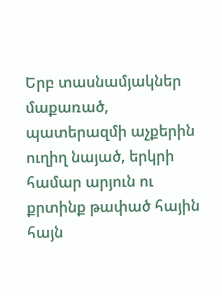Երբ տասնամյակներ մաքառած, պատերազմի աչքերին ուղիղ նայած, երկրի համար արյուն ու քրտինք թափած հային հայն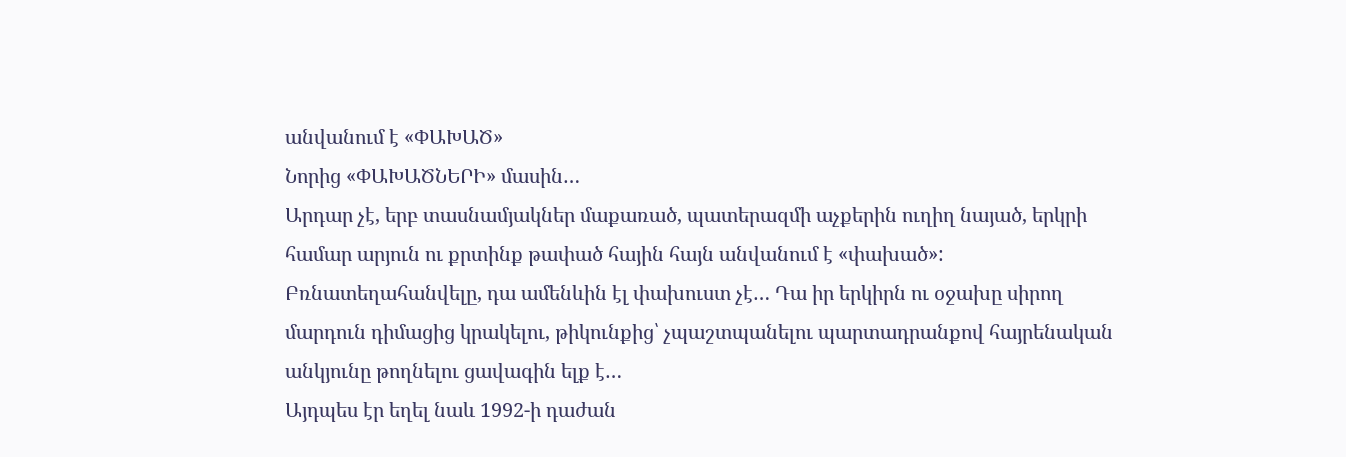անվանում է «ՓԱԽԱԾ»
Նորից «ՓԱԽԱԾՆԵՐԻ» մասին…
Արդար չէ, երբ տասնամյակներ մաքառած, պատերազմի աչքերին ուղիղ նայած, երկրի համար արյուն ու քրտինք թափած հային հայն անվանում է «փախած»: Բռնատեղահանվելը, դա ամենևին էլ փախուստ չէ… Դա իր երկիրն ու օջախը սիրող մարդուն դիմացից կրակելու, թիկունքից՝ չպաշտպանելու պարտադրանքով հայրենական անկյունը թողնելու ցավագին ելք է…
Այդպես էր եղել նաև 1992-ի դաժան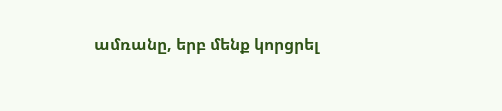ամռանը, երբ մենք կորցրել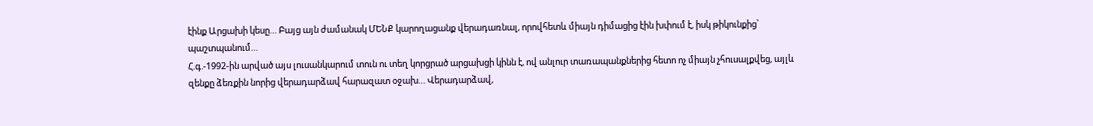էինք Արցախի կեսը… Բայց այն ժամանակ ՄԵՆՔ կարողացանք վերադառնալ, որովհետև միայն դիմացից էին խփում է, իսկ թիկունքից՝ պաշտպանում…
Հ.գ.-1992-ին արված այս լուսանկարում տուն ու տեղ կորցրած արցախցի կինն է, ով անլուր տառապանքներից հետո ոչ միայն չհուսալքվեց, այլև զենքը ձեռքին նորից վերադարձավ հարազատ օջախ… Վերադարձավ,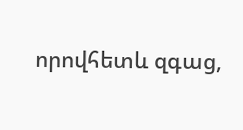որովհետև զգաց,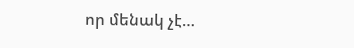որ մենակ չէ…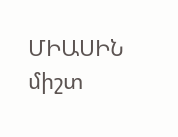ՄԻԱՍԻՆ միշտ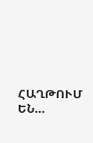ՀԱՂԹՈՒՄ ԵՆ…